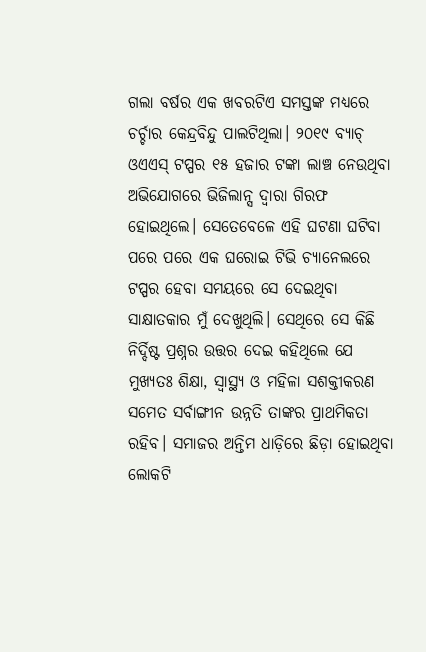ଗଲା ବର୍ଷର ଏକ ଖବରଟିଏ ସମସ୍ତଙ୍କ ମଧ୍ୟରେ ଚର୍ଚ୍ଚାର କେନ୍ଦ୍ରବିନ୍ଦୁ ପାଲଟିଥିଲା। ୨୦୧୯ ବ୍ୟାଚ୍ ଓଏଏସ୍ ଟପ୍ପର ୧୫ ହଜାର ଟଙ୍କା ଲାଞ୍ଚ ନେଉଥିବା ଅଭିଯୋଗରେ ଭିଜିଲାନ୍ସ ଦ୍ୱାରା ଗିରଫ ହୋଇଥିଲେ। ସେତେବେଳେ ଏହି ଘଟଣା ଘଟିବା ପରେ ପରେ ଏକ ଘରୋଇ ଟିଭି ଚ୍ୟାନେଲରେ ଟପ୍ପର ହେବା ସମୟରେ ସେ ଦେଇଥିବା ସାକ୍ଷାତକାର ମୁଁ ଦେଖୁଥିଲି। ସେଥିରେ ସେ କିଛି ନିର୍ଦ୍ଦିଷ୍ଟ ପ୍ରଶ୍ନର ଉତ୍ତର ଦେଇ କହିଥିଲେ ଯେ ମୁଖ୍ୟତଃ ଶିକ୍ଷା, ସ୍ବାସ୍ଥ୍ୟ ଓ ମହିଳା ସଶକ୍ତୀକରଣ ସମେତ ସର୍ବାଙ୍ଗୀନ ଉନ୍ନତି ତାଙ୍କର ପ୍ରାଥମିକତା ରହିବ। ସମାଜର ଅନ୍ତିମ ଧାଡ଼ିରେ ଛିଡ଼ା ହୋଇଥିବା ଲୋକଟି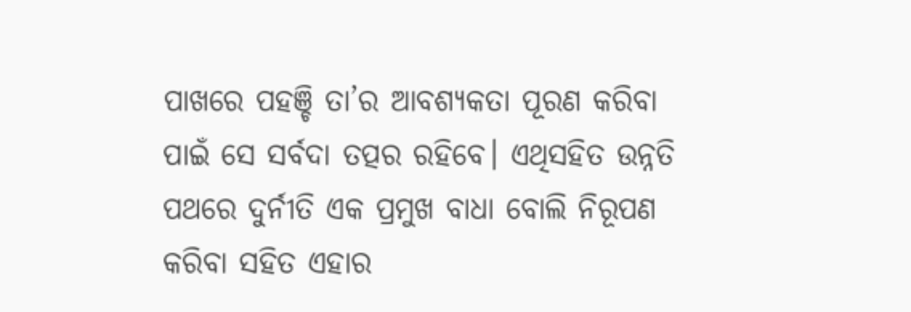ପାଖରେ ପହଞ୍ଚି ତା’ର ଆବଶ୍ୟକତା ପୂରଣ କରିବା ପାଇଁ ସେ ସର୍ବଦା ତତ୍ପର ରହିବେ। ଏଥିସହିତ ଉନ୍ନତି ପଥରେ ଦୁର୍ନୀତି ଏକ ପ୍ରମୁଖ ବାଧା ବୋଲି ନିରୂପଣ କରିବା ସହିତ ଏହାର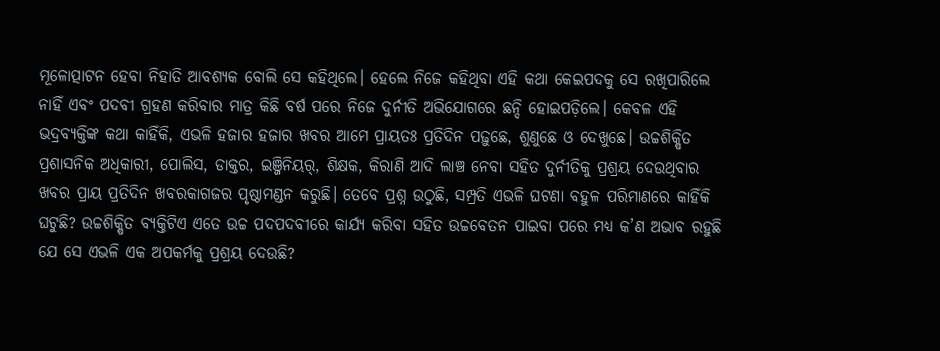ମୂଳୋତ୍ପାଟନ ହେବା ନିହାତି ଆବଶ୍ୟକ ବୋଲି ସେ କହିଥିଲେ। ହେଲେ ନିଜେ କହିଥିବା ଏହି କଥା କେଇପଦକୁ ସେ ରଖିପାରିଲେ ନାହିଁ ଏବଂ ପଦବୀ ଗ୍ରହଣ କରିବାର ମାତ୍ର କିଛି ବର୍ଷ ପରେ ନିଜେ ଦୁର୍ନୀତି ଅଭିଯୋଗରେ ଛନ୍ଦି ହୋଇପଡ଼ିଲେ। କେବଳ ଏହି ଭଦ୍ରବ୍ୟକ୍ତିଙ୍କ କଥା କାହିଁକି, ଏଭଳି ହଜାର ହଜାର ଖବର ଆମେ ପ୍ରାୟତଃ ପ୍ରତିଦିନ ପଢ଼ୁଛେ, ଶୁଣୁଛେ ଓ ଦେଖୁଛେ। ଉଚ୍ଚଶିକ୍ଷିତ ପ୍ରଶାସନିକ ଅଧିକାରୀ, ପୋଲିସ, ଡାକ୍ତର, ଇଞ୍ଜିନିୟର୍, ଶିକ୍ଷକ, କିରାଣି ଆଦି ଲାଞ୍ଚ ନେବା ସହିତ ଦୁର୍ନୀତିକୁ ପ୍ରଶ୍ରୟ ଦେଉଥିବାର ଖବର ପ୍ରାୟ ପ୍ରତିଦିନ ଖବରକାଗଜର ପୃଷ୍ଠାମଣ୍ଡନ କରୁଛି। ତେବେ ପ୍ରଶ୍ନ ଉଠୁଛି, ସମ୍ପ୍ରତି ଏଭଳି ଘଟଣା ବହୁଳ ପରିମାଣରେ କାହିଁକି ଘଟୁଛି? ଉଚ୍ଚଶିକ୍ଷିତ ବ୍ୟକ୍ତିଟିଏ ଏତେ ଉଚ୍ଚ ପଦପଦବୀରେ କାର୍ଯ୍ୟ କରିବା ସହିତ ଉଚ୍ଚବେତନ ପାଇବା ପରେ ମଧ୍ୟ କ’ଣ ଅଭାବ ରହୁଛି ଯେ ସେ ଏଭଳି ଏକ ଅପକର୍ମକୁ ପ୍ରଶ୍ରୟ ଦେଉଛି?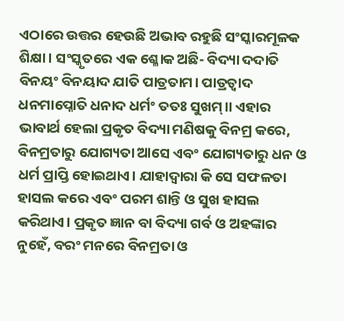ଏଠାରେ ଉତ୍ତର ହେଉଛି ଅଭାବ ରହୁଛି ସଂସ୍କାରମୂଳକ ଶିକ୍ଷା। ସଂସ୍କୃତରେ ଏକ ଶ୍ଳୋକ ଅଛି- ବିଦ୍ୟା ଦଦାତି ବିନୟଂ ବିନୟାଦ ଯାତି ପାତ୍ରତାମ। ପାତ୍ରତ୍ୱାଦ ଧନମାପ୍ନୋତି ଧନାଦ ଧର୍ମଂ ତତଃ ସୁଖମ୍॥ ଏହାର ଭାବାର୍ଥ ହେଲା ପ୍ରକୃତ ବିଦ୍ୟା ମଣିଷକୁ ବିନମ୍ର କରେ, ବିନମ୍ରତାରୁ ଯୋଗ୍ୟତା ଆସେ ଏବଂ ଯୋଗ୍ୟତାରୁ ଧନ ଓ ଧର୍ମ ପ୍ରାପ୍ତି ହୋଇଥାଏ। ଯାହାଦ୍ୱାରା କି ସେ ସଫଳତା ହାସଲ କରେ ଏବଂ ପରମ ଶାନ୍ତି ଓ ସୁଖ ହାସଲ କରିଥାଏ। ପ୍ରକୃତ ଜ୍ଞାନ ବା ବିଦ୍ୟା ଗର୍ବ ଓ ଅହଙ୍କାର ନୁହେଁ, ବରଂ ମନରେ ବିନମ୍ରତା ଓ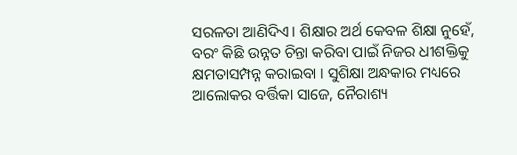ସରଳତା ଆଣିଦିଏ। ଶିକ୍ଷାର ଅର୍ଥ କେବଳ ଶିକ୍ଷା ନୁହେଁ, ବରଂ କିଛି ଉନ୍ନତ ଚିନ୍ତା କରିବା ପାଇଁ ନିଜର ଧୀଶକ୍ତିକୁ କ୍ଷମତାସମ୍ପନ୍ନ କରାଇବା । ସୁଶିକ୍ଷା ଅନ୍ଧକାର ମଧ୍ୟରେ ଆଲୋକର ବର୍ତ୍ତିକା ସାଜେ, ନୈରାଶ୍ୟ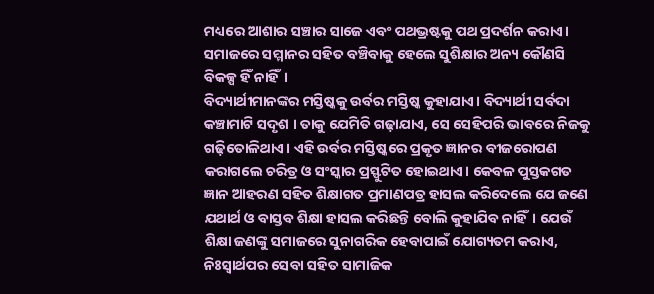ମଧ୍ୟରେ ଆଶାର ସଞ୍ଚାର ସାଜେ ଏବଂ ପଥଭ୍ରଷ୍ଟକୁ ପଥ ପ୍ରଦର୍ଶନ କରାଏ। ସମାଜରେ ସମ୍ମାନର ସହିତ ବଞ୍ଚିବାକୁ ହେଲେ ସୁଶିକ୍ଷାର ଅନ୍ୟ କୌଣସି ବିକଳ୍ପ ହିଁ ନାହିଁ।
ବିଦ୍ୟାର୍ଥୀମାନଙ୍କର ମସ୍ତିଷ୍କକୁ ଉର୍ବର ମସ୍ତିଷ୍କ କୁହାଯାଏ। ବିଦ୍ୟାର୍ଥୀ ସର୍ବଦା କଞ୍ଚାମାଟି ସଦୃଶ । ତାକୁ ଯେମିତି ଗଢ଼ାଯାଏ, ସେ ସେହିପରି ଭାବରେ ନିଜକୁ ଗଢ଼ିତୋଳିଥାଏ। ଏହି ଉର୍ବର ମସ୍ତିଷ୍କରେ ପ୍ରକୃତ ଜ୍ଞାନର ବୀଜରୋପଣ କରାଗଲେ ଚରିତ୍ର ଓ ସଂସ୍କାର ପ୍ରସ୍ଫୁଟିତ ହୋଇଥାଏ। କେବଳ ପୁସ୍ତକଗତ ଜ୍ଞାନ ଆହରଣ ସହିତ ଶିକ୍ଷାଗତ ପ୍ରମାଣପତ୍ର ହାସଲ କରିଦେଲେ ଯେ ଜଣେ ଯଥାର୍ଥ ଓ ବାସ୍ତବ ଶିକ୍ଷା ହାସଲ କରିଛନ୍ତି ବୋଲି କୁହାଯିବ ନାହିଁ। ଯେଉଁ ଶିକ୍ଷା ଜଣଙ୍କୁ ସମାଜରେ ସୁନାଗରିକ ହେବାପାଇଁ ଯୋଗ୍ୟତମ କରାଏ, ନିଃସ୍ବାର୍ଥପର ସେବା ସହିତ ସାମାଜିକ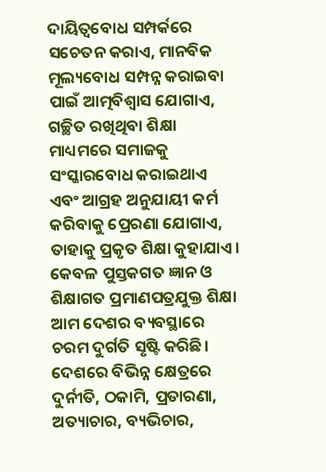ଦାୟିତ୍ୱବୋଧ ସମ୍ପର୍କରେ ସଚେତନ କରାଏ, ମାନବିକ ମୂଲ୍ୟବୋଧ ସମ୍ପନ୍ନ କରାଇବା ପାଇଁ ଆତ୍ମବିଶ୍ୱାସ ଯୋଗାଏ, ଗଚ୍ଛିତ ରଖିଥିବା ଶିକ୍ଷା ମାଧ୍ୟମରେ ସମାଜକୁ ସଂସ୍କାରବୋଧ କରାଇଥାଏ ଏବଂ ଆଗ୍ରହ ଅନୁଯାୟୀ କର୍ମ କରିବାକୁ ପ୍ରେରଣା ଯୋଗାଏ, ତାହାକୁ ପ୍ରକୃତ ଶିକ୍ଷା କୁହାଯାଏ।
କେବଳ ପୁସ୍ତକଗତ ଜ୍ଞାନ ଓ ଶିକ୍ଷାଗତ ପ୍ରମାଣପତ୍ରଯୁକ୍ତ ଶିକ୍ଷା ଆମ ଦେଶର ବ୍ୟବସ୍ଥାରେ ଚରମ ଦୁର୍ଗତି ସୃଷ୍ଟି କରିଛି। ଦେଶରେ ବିଭିନ୍ନ କ୍ଷେତ୍ରରେ ଦୁର୍ନୀତି, ଠକାମି, ପ୍ରତାରଣା, ଅତ୍ୟାଚାର, ବ୍ୟଭିଚାର,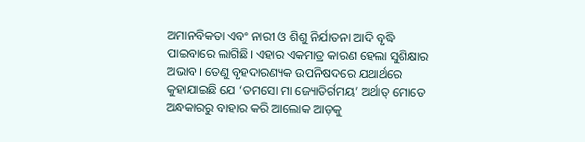ଅମାନବିକତା ଏବଂ ନାରୀ ଓ ଶିଶୁ ନିର୍ଯାତନା ଆଦି ବୃଦ୍ଧି ପାଇବାରେ ଲାଗିଛି। ଏହାର ଏକମାତ୍ର କାରଣ ହେଲା ସୁଶିକ୍ଷାର ଅଭାବ। ତେଣୁ ବୃହଦାରଣ୍ୟକ ଉପନିଷଦରେ ଯଥାର୍ଥରେ କୁହାଯାଇଛି ଯେ ‘ତମସୋ ମା ଜ୍ୟୋତିର୍ଗମୟ’ ଅର୍ଥାତ୍ ମୋତେ ଅନ୍ଧକାରରୁ ବାହାର କରି ଆଲୋକ ଆଡ଼କୁ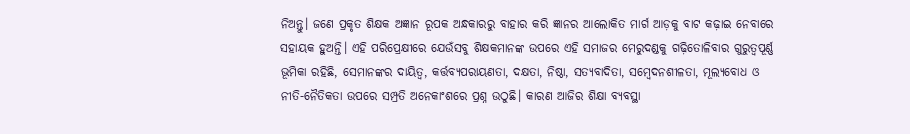ନିଅନ୍ତୁ। ଜଣେ ପ୍ରକୃତ ଶିକ୍ଷକ ଅଜ୍ଞାନ ରୂପକ ଅନ୍ଧକାରରୁ ବାହାର କରି ଜ୍ଞାନର ଆଲୋକିତ ମାର୍ଗ ଆଡ଼କୁ ବାଟ କଢ଼ାଇ ନେବାରେ ସହାୟକ ହୁଅନ୍ତି। ଏହି ପରିପ୍ରେକ୍ଷୀରେ ଯେଉଁସବୁ ଶିକ୍ଷକମାନଙ୍କ ଉପରେ ଏହି ସମାଜର ମେରୁଦଣ୍ଡକୁ ଗଢ଼ିତୋଳିବାର ଗୁରୁତ୍ୱପୂର୍ଣ୍ଣ ଭୂମିକା ରହିଛି, ସେମାନଙ୍କର ଦାୟିତ୍ୱ, କର୍ତ୍ତବ୍ୟପରାୟଣତା, ଦକ୍ଷତା, ନିଷ୍ଠା, ସତ୍ୟବାଦିତା, ସମ୍ବେଦନଶୀଳତା, ମୂଲ୍ୟବୋଧ ଓ ନୀତି-ନୈତିକତା ଉପରେ ସମ୍ପ୍ରତି ଅନେକାଂଶରେ ପ୍ରଶ୍ନ ଉଠୁଛି। କାରଣ ଆଜିର ଶିକ୍ଷା ବ୍ୟବସ୍ଥା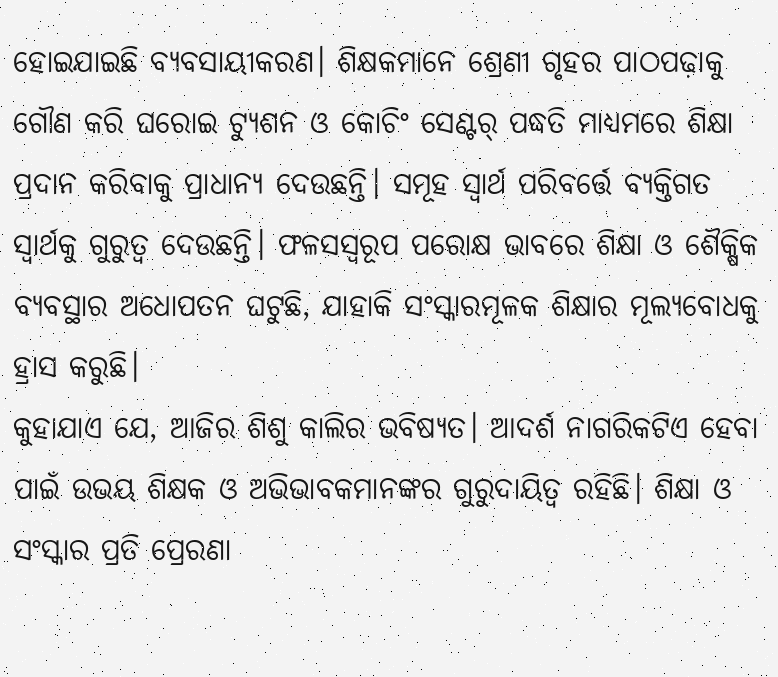ହୋଇଯାଇଛି ବ୍ୟବସାୟୀକରଣ। ଶିକ୍ଷକମାନେ ଶ୍ରେଣୀ ଗୃହର ପାଠପଢ଼ାକୁ ଗୌଣ କରି ଘରୋଇ ଟ୍ୟୁଶନ ଓ କୋଚିଂ ସେଣ୍ଟର୍ ପଦ୍ଧତି ମାଧ୍ୟମରେ ଶିକ୍ଷା ପ୍ରଦାନ କରିବାକୁ ପ୍ରାଧାନ୍ୟ ଦେଉଛନ୍ତି। ସମୂହ ସ୍ବାର୍ଥ ପରିବର୍ତ୍ତେ ବ୍ୟକ୍ତିଗତ ସ୍ବାର୍ଥକୁ ଗୁରୁତ୍ୱ ଦେଉଛନ୍ତି। ଫଳସସ୍ବରୂପ ପରୋକ୍ଷ ଭାବରେ ଶିକ୍ଷା ଓ ଶୈକ୍ଷିକ ବ୍ୟବସ୍ଥାର ଅଧୋପତନ ଘଟୁଛି, ଯାହାକି ସଂସ୍କାରମୂଳକ ଶିକ୍ଷାର ମୂଲ୍ୟବୋଧକୁ ହ୍ରାସ କରୁଛି।
କୁହାଯାଏ ଯେ, ଆଜିର ଶିଶୁ କାଲିର ଭବିଷ୍ୟତ। ଆଦର୍ଶ ନାଗରିକଟିଏ ହେବା ପାଇଁ ଉଭୟ ଶିକ୍ଷକ ଓ ଅଭିଭାବକମାନଙ୍କର ଗୁରୁଦାୟିତ୍ୱ ରହିଛି। ଶିକ୍ଷା ଓ ସଂସ୍କାର ପ୍ରତି ପ୍ରେରଣା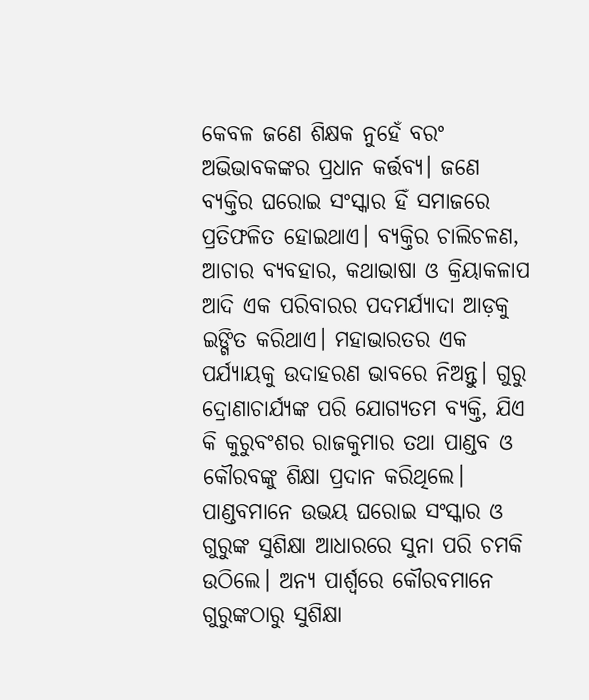କେବଳ ଜଣେ ଶିକ୍ଷକ ନୁହେଁ ବରଂ ଅଭିଭାବକଙ୍କର ପ୍ରଧାନ କର୍ତ୍ତବ୍ୟ। ଜଣେ ବ୍ୟକ୍ତିର ଘରୋଇ ସଂସ୍କାର ହିଁ ସମାଜରେ ପ୍ରତିଫଳିତ ହୋଇଥାଏ। ବ୍ୟକ୍ତିର ଚାଲିଚଳଣ, ଆଚାର ବ୍ୟବହାର, କଥାଭାଷା ଓ କ୍ରିୟାକଳାପ ଆଦି ଏକ ପରିବାରର ପଦମର୍ଯ୍ୟାଦା ଆଡ଼କୁ ଇଙ୍ଗିତ କରିଥାଏ। ମହାଭାରତର ଏକ ପର୍ଯ୍ୟାୟକୁ ଉଦାହରଣ ଭାବରେ ନିଅନ୍ତୁ। ଗୁରୁ ଦ୍ରୋଣାଚାର୍ଯ୍ୟଙ୍କ ପରି ଯୋଗ୍ୟତମ ବ୍ୟକ୍ତି, ଯିଏ କି କୁରୁବଂଶର ରାଜକୁମାର ତଥା ପାଣ୍ଡବ ଓ କୌରବଙ୍କୁ ଶିକ୍ଷା ପ୍ରଦାନ କରିଥିଲେ। ପାଣ୍ଡବମାନେ ଉଭୟ ଘରୋଇ ସଂସ୍କାର ଓ ଗୁରୁଙ୍କ ସୁଶିକ୍ଷା ଆଧାରରେ ସୁନା ପରି ଚମକି ଉଠିଲେ। ଅନ୍ୟ ପାର୍ଶ୍ୱରେ କୌରବମାନେ ଗୁରୁଙ୍କଠାରୁ ସୁଶିକ୍ଷା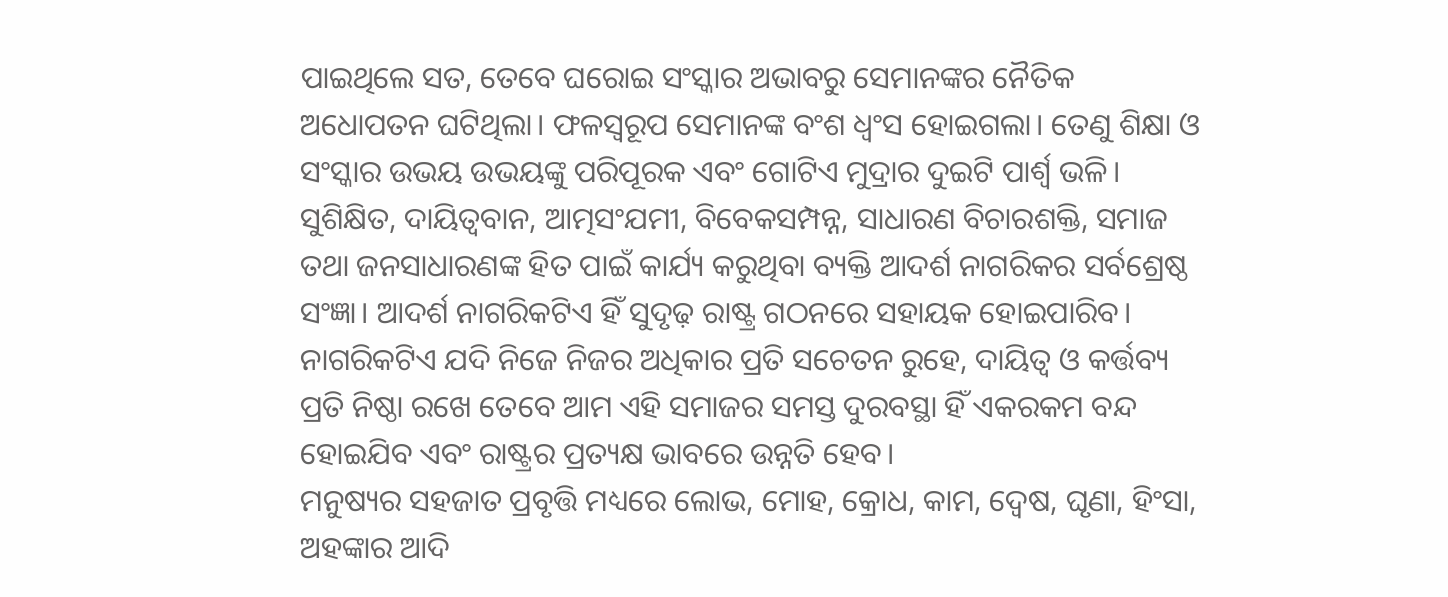ପାଇଥିଲେ ସତ, ତେବେ ଘରୋଇ ସଂସ୍କାର ଅଭାବରୁ ସେମାନଙ୍କର ନୈତିକ ଅଧୋପତନ ଘଟିଥିଲା। ଫଳସ୍ବରୂପ ସେମାନଙ୍କ ବଂଶ ଧ୍ୱଂସ ହୋଇଗଲା। ତେଣୁ ଶିକ୍ଷା ଓ ସଂସ୍କାର ଉଭୟ ଉଭୟଙ୍କୁ ପରିପୂରକ ଏବଂ ଗୋଟିଏ ମୁଦ୍ରାର ଦୁଇଟି ପାର୍ଶ୍ୱ ଭଳି। ସୁଶିକ୍ଷିତ, ଦାୟିତ୍ୱବାନ, ଆତ୍ମସଂଯମୀ, ବିବେକସମ୍ପନ୍ନ, ସାଧାରଣ ବିଚାରଶକ୍ତି, ସମାଜ ତଥା ଜନସାଧାରଣଙ୍କ ହିତ ପାଇଁ କାର୍ଯ୍ୟ କରୁଥିବା ବ୍ୟକ୍ତି ଆଦର୍ଶ ନାଗରିକର ସର୍ବଶ୍ରେଷ୍ଠ ସଂଜ୍ଞା। ଆଦର୍ଶ ନାଗରିକଟିଏ ହିଁ ସୁଦୃଢ଼ ରାଷ୍ଟ୍ର ଗଠନରେ ସହାୟକ ହୋଇପାରିବ। ନାଗରିକଟିଏ ଯଦି ନିଜେ ନିଜର ଅଧିକାର ପ୍ରତି ସଚେତନ ରୁହେ, ଦାୟିତ୍ୱ ଓ କର୍ତ୍ତବ୍ୟ ପ୍ରତି ନିଷ୍ଠା ରଖେ ତେବେ ଆମ ଏହି ସମାଜର ସମସ୍ତ ଦୁରବସ୍ଥା ହିଁ ଏକରକମ ବନ୍ଦ ହୋଇଯିବ ଏବଂ ରାଷ୍ଟ୍ରର ପ୍ରତ୍ୟକ୍ଷ ଭାବରେ ଉନ୍ନତି ହେବ।
ମନୁଷ୍ୟର ସହଜାତ ପ୍ରବୃତ୍ତି ମଧ୍ୟରେ ଲୋଭ, ମୋହ, କ୍ରୋଧ, କାମ, ଦ୍ୱେଷ, ଘୃଣା, ହିଂସା, ଅହଙ୍କାର ଆଦି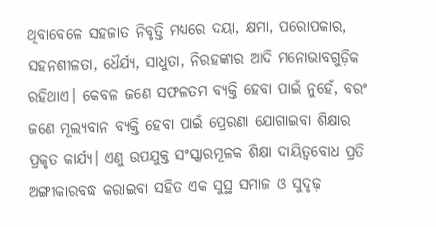ଥିବାବେଳେ ସହଜାତ ନିବୃତ୍ତି ମଧ୍ୟରେ ଦୟା, କ୍ଷମା, ପରୋପକାର, ସହନଶୀଳତା, ଧୈର୍ଯ୍ୟ, ସାଧୁତା, ନିରହଙ୍କାର ଆଦି ମନୋଭାବଗୁଡ଼ିକ ରହିଥାଏ। କେବଳ ଜଣେ ସଫଳତମ ବ୍ୟକ୍ତି ହେବା ପାଇଁ ନୁହେଁ, ବରଂ ଜଣେ ମୂଲ୍ୟବାନ ବ୍ୟକ୍ତି ହେବା ପାଇଁ ପ୍ରେରଣା ଯୋଗାଇବା ଶିକ୍ଷାର ପ୍ରକୃତ କାର୍ଯ୍ୟ। ଏଣୁ ଉପଯୁକ୍ତ ସଂସ୍କାରମୂଳକ ଶିକ୍ଷା ଦାୟିତ୍ୱବୋଧ ପ୍ରତି ଅଙ୍ଗୀକାରବଦ୍ଧ କରାଇବା ସହିତ ଏକ ସୁସ୍ଥ ସମାଜ ଓ ସୁଦୃଢ଼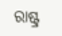ରାଷ୍ଟ୍ର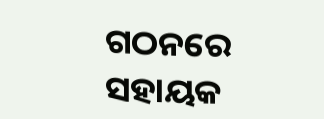ଗଠନରେ ସହାୟକ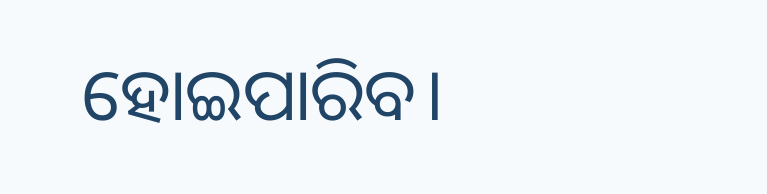ହୋଇପାରିବ।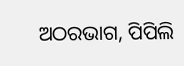ଅଠରଭାଗ, ପିପିଲି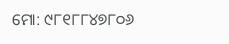ମୋ: ୯୮୧୮୮୪୭୮୦୬